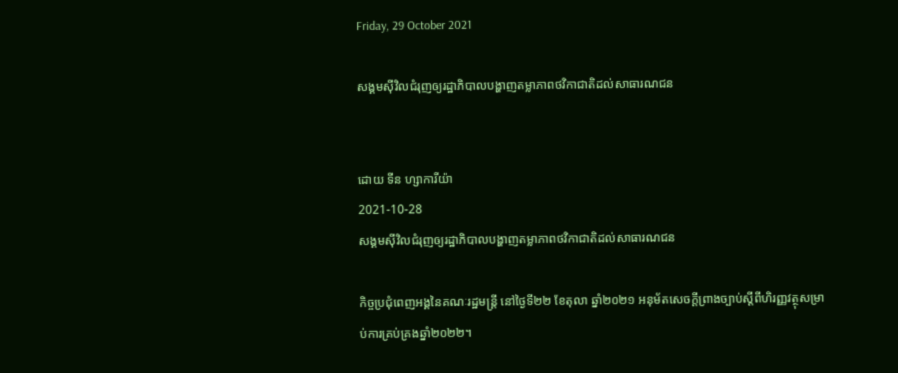Friday, 29 October 2021

សង្គមស៊ីវិលជំរុញឲ្យរដ្ឋាភិបាលបង្ហាញតម្លាភាពថវិកាជាតិដល់សាធារណជន


ដោយ ទីន ហ្សាការីយ៉ា
2021-10-28
សង្គមស៊ីវិលជំរុញឲ្យរដ្ឋាភិបាលបង្ហាញតម្លាភាពថវិកាជាតិដល់សាធារណជន

កិច្ចប្រជុំពេញអង្គនៃគណៈរដ្ឋមន្ត្រី នៅថ្ងៃទី២២ ខែតុលា ឆ្នាំ២០២១ អនុម័តសេចក្ដីព្រាងច្បាប់ស្ដីពីហិរញ្ញវត្ថុសម្រាប់ការគ្រប់គ្រងឆ្នាំ២០២២។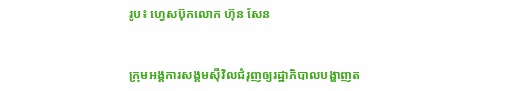រូប៖ ហ្វេសប៊ុកលោក ហ៊ុន សែន


ក្រុមអង្គការសង្គមស៊ីវិលជំរុញឲ្យរដ្ឋាភិបាលបង្ហាញត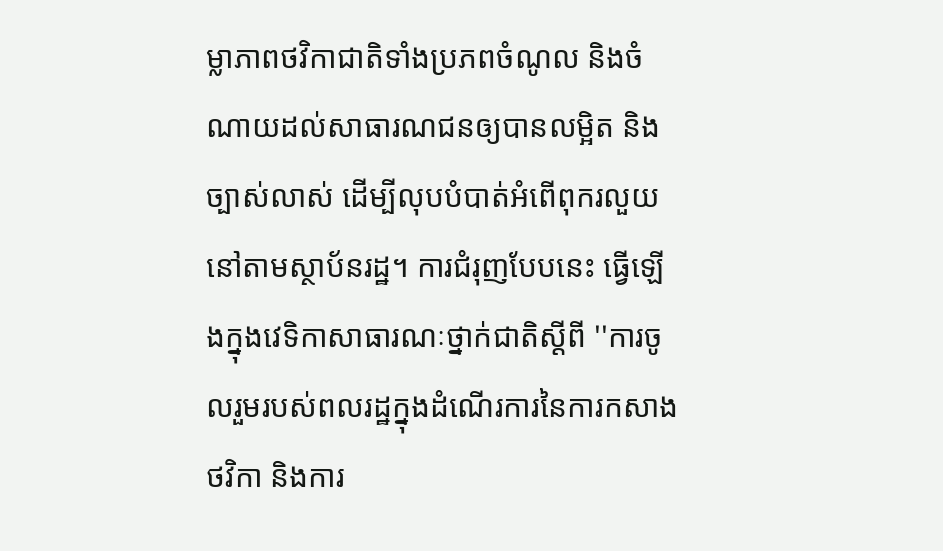ម្លាភាពថវិកាជាតិទាំងប្រភពចំណូល និងចំណាយដល់សាធារណជនឲ្យបានលម្អិត និងច្បាស់លាស់ ដើម្បីលុបបំបាត់អំពើពុករលួយនៅតាមស្ថាប័នរដ្ឋ។ ការជំរុញបែបនេះ ធ្វើឡើងក្នុងវេទិកាសាធារណៈថ្នាក់ជាតិស្ដីពី ''ការចូលរួមរបស់ពលរដ្ឋក្នុងដំណើរការនៃការកសាងថវិកា និងការ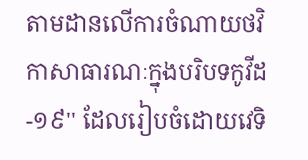តាមដានលើការចំណាយថវិកាសាធារណៈក្នុងបរិបទកូវីដ-១៩'' ដែលរៀបចំដោយវេទិ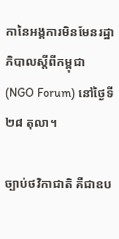កានៃអង្គការមិនមែនរដ្ឋាភិបាលស្ដីពីកម្ពុជា (NGO Forum) នៅថ្ងៃទី២៨ តុលា។

ច្បាប់ថវិកាជាតិ គឺជាឧប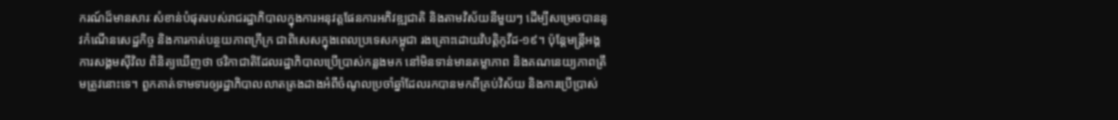ករណ៍ដ៏មានសារៈសំខាន់បំផុតរបស់រាជរដ្ឋាភិបាលក្នុងការអនុវត្តផែនការអភិវឌ្ឍជាតិ និងតាមវិស័យនីមួយៗ ដើម្បីសម្រេចបាននូវកំណើនសេដ្ឋកិច្ច និងការកាត់បន្ថយភាពក្រីក្រ ជាពិសេសក្នុងពេលប្រទេសកម្ពុជា រងគ្រោះដោយវិបត្តិកូវីដ-១៩។ ប៉ុន្តែមន្ត្រីអង្គការសង្គមស៊ីវិល ពិនិត្យឃើញថា ថវិកាជាតិដែលរដ្ឋាភិបាលប្រើប្រាស់កន្លងមក នៅមិនទាន់មានតម្លាភាព និងគណនេយ្យភាពត្រឹមត្រូវនោះទេ។ ពួកគាត់ទាមទារឲ្យរដ្ឋាភិបាលលាតត្រងដាងអំពីចំណូលប្រចាំឆ្នាំដែលរកបានមកពីគ្រប់វិស័យ និងការប្រើប្រាស់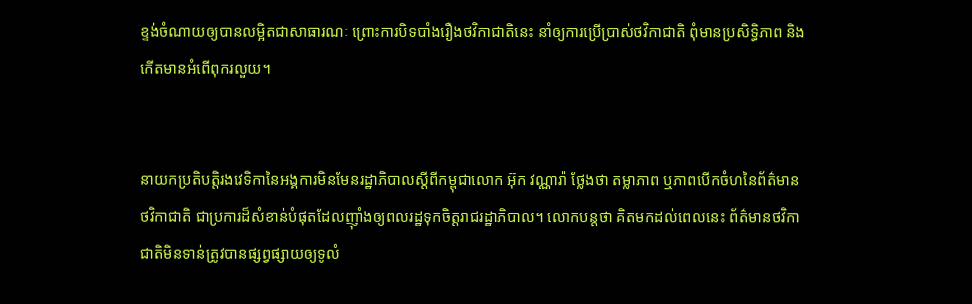ខ្ទង់ចំណាយឲ្យបានលម្អិតជាសាធារណៈ ព្រោះការបិទបាំងរឿងថវិកាជាតិនេះ នាំឲ្យការប្រើប្រាស់ថវិកាជាតិ ពុំមានប្រសិទ្ធិភាព និងកើតមានអំពើពុករលួយ។


នាយកប្រតិបត្តិរងវេទិកានៃអង្គការមិនមែនរដ្ឋាភិបាលស្ដីពីកម្ពុជាលោក អ៊ុក វណ្ណារ៉ា ថ្លែងថា តម្លាភាព ឬភាពបើកចំហនៃព័ត៌មានថវិកាជាតិ ជាប្រការដ៏សំខាន់បំផុតដែលញ៉ាំងឲ្យពលរដ្ឋទុកចិត្តរាជរដ្ឋាភិបាល។ លោកបន្តថា គិតមកដល់ពេលនេះ ព័ត៌មានថវិកាជាតិមិនទាន់ត្រូវបានផ្សព្វផ្សាយឲ្យទូលំ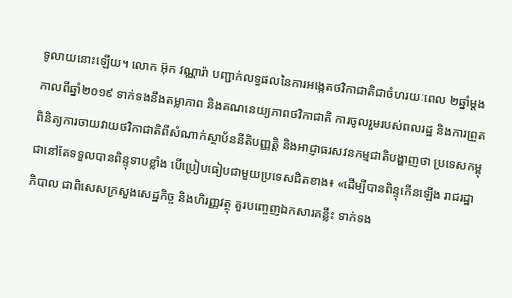ទូលាយនោះឡើយ។ លោក អ៊ុក វណ្ណារ៉ា បញ្ជាក់លទ្ធផលនៃការអង្កេតថវិកាជាតិជាចំហរយៈពេល ២ឆ្នាំម្ដងកាលពីឆ្នាំ២០១៩ ទាក់ទងនឹងតម្លាភាព និងគណនេយ្យភាពថវិកាជាតិ ការចូលរួមរបស់ពលរដ្ឋ និងការព្រួតពិនិត្យការចាយវាយថវិកាជាតិពីសំណាក់ស្ថាប័ននីតិបញ្ញត្តិ និងអាជ្ញាធរសវនកម្មជាតិបង្ហាញថា ប្រទេសកម្ពុជានៅតែទទួលបានពិន្ទុទាបខ្លាំង បើប្រៀបធៀបជាមួយប្រទេសជិតខាង៖ «ដើម្បីបានពិន្ទុកើនឡើង រាជរដ្ឋាភិបាល ជាពិសេសក្រសួងសេដ្ឋកិច្ច និងហិរញ្ញវត្ថុ គួរបញ្ចេញឯកសារគន្លឹះ ទាក់ទង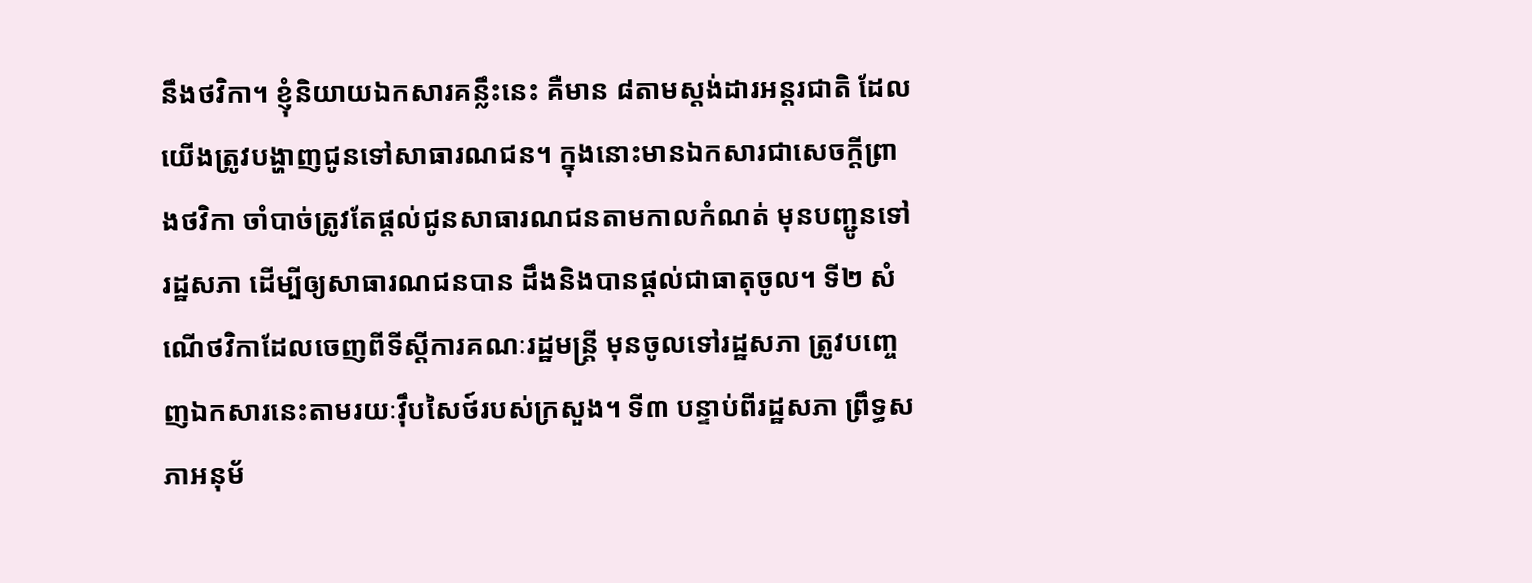នឹងថវិកា។ ខ្ញុំនិយាយឯកសារគន្លឹះនេះ គឺមាន ៨តាមស្តង់ដារអន្តរជាតិ ដែលយើងត្រូវបង្ហាញជូនទៅសាធារណជន។ ក្នុងនោះមានឯកសារជាសេចក្ដីព្រាងថវិកា ចាំបាច់ត្រូវតែផ្តល់ជូនសាធារណជនតាមកាលកំណត់ មុនបញ្ជូនទៅរដ្ឋសភា ដើម្បីឲ្យសាធារណជនបាន ដឹងនិងបានផ្តល់ជាធាតុចូល។ ទី២ សំណើថវិកាដែលចេញពីទីស្ដីការគណៈរដ្ឋមន្ត្រី មុនចូលទៅរដ្ឋសភា ត្រូវបញ្ចេញឯកសារនេះតាមរយៈវ៉ឹបសៃថ៍របស់ក្រសួង។ ទី៣ បន្ទាប់ពីរដ្ឋសភា ព្រឹទ្ធសភាអនុម័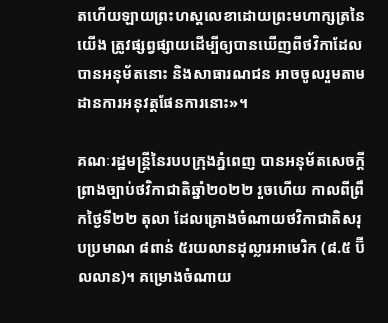តហើយឡាយព្រះហស្តលេខាដោយព្រះមហាក្សត្រនៃយើង ត្រូវផ្សព្វផ្សាយដើម្បីឲ្យបានឃើញពីថវិកាដែលបានអនុម័តនោះ និងសាធារណជន អាចចូលរួមតាមដានការអនុវត្តផែនការនោះ»។

គណៈរដ្ឋមន្ត្រីនៃរបបក្រុងភ្នំពេញ បានអនុម័តសេចក្ដីព្រាងច្បាប់ថវិកាជាតិឆ្នាំ២០២២ រួចហើយ កាលពីព្រឹកថ្ងៃទី២២ តុលា ដែលគ្រោងចំណាយថវិកាជាតិសរុបប្រមាណ ៨ពាន់ ៥រយលានដុល្លារអាមេរិក (៨.៥ ប៊ីលលាន)។ គម្រោងចំណាយ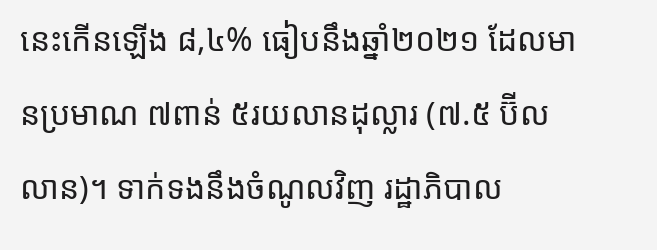នេះកើនឡើង ៨,៤% ធៀបនឹងឆ្នាំ២០២១ ដែលមានប្រមាណ ៧ពាន់ ៥រយលានដុល្លារ (៧.៥ ប៊ីលលាន)។ ទាក់ទងនឹងចំណូលវិញ រដ្ឋាភិបាល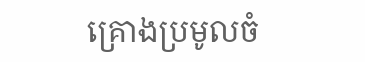គ្រោងប្រមូលចំ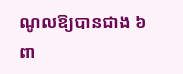ណូលឱ្យបានជាង ៦ពា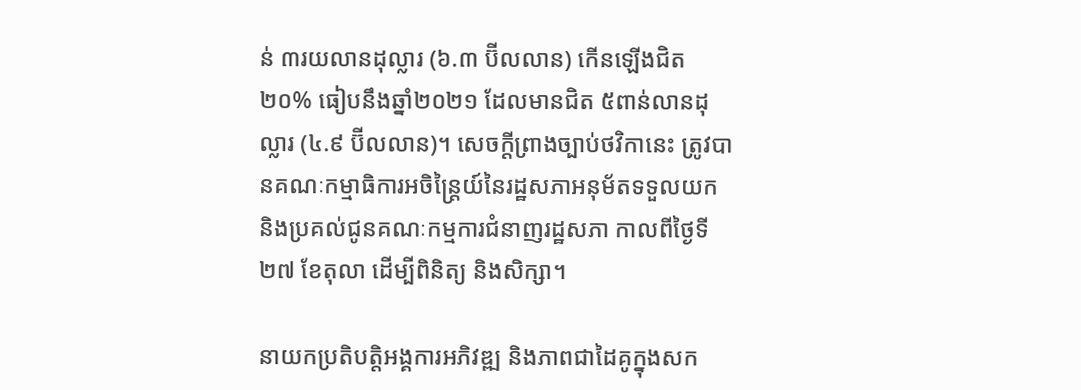ន់ ៣រយលានដុល្លារ (៦.៣ ប៊ីលលាន) កើនឡើងជិត ២០% ធៀបនឹងឆ្នាំ២០២១ ដែលមានជិត ៥ពាន់លានដុល្លារ (៤.៩ ប៊ីលលាន)។ សេចក្ដីព្រាងច្បាប់ថវិកានេះ ត្រូវបានគណៈកម្មាធិការអចិន្ត្រៃយ៍នៃរដ្ឋសភាអនុម័តទទួលយក និងប្រគល់ជូនគណៈកម្មការជំនាញរដ្ឋសភា កាលពីថ្ងៃទី២៧ ខែតុលា ដើម្បីពិនិត្យ និងសិក្សា។

នាយកប្រតិបត្តិអង្គការអភិវឌ្ឍ និងភាពជាដៃគូក្នុងសក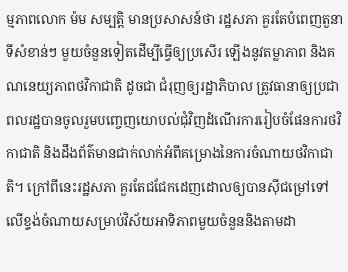ម្មភាពលោក ម៉ម សម្បត្តិ មានប្រសាសន៍ថា រដ្ឋសភា គួរតែបំពេញតួនាទីសំខាន់ៗ មួយចំនួនទៀតដើម្បីធ្វើឲ្យប្រសើរ ឡើងនូវតម្លាភាព និងគណនេយ្យភាពថវិកាជាតិ ដូចជា ជំរុញឲ្យរដ្ឋាភិបាល ត្រូវធានាឲ្យប្រជាពលរដ្ឋបានចូលរួមបញ្ចេញយោបល់ជុំវិញដំណើរការរៀបចំផែនការថវិកាជាតិ និងដឹងព័ត៌មានជាក់លាក់អំពីគម្រោងនៃការចំណាយថវិកាជាតិ។ ក្រៅពីនេះរដ្ឋសភា គួរតែជជែកដេញដោលឲ្យបានស៊ីជម្រៅទៅលើខ្ទង់ចំណាយសម្រាប់វិស័យអាទិភាពមួយចំនួននិងតាមដា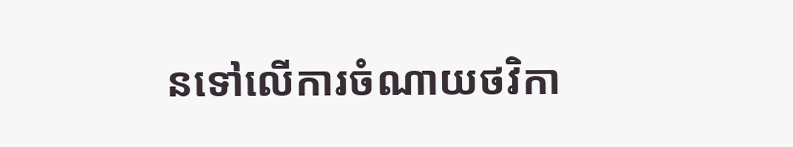នទៅលើការចំណាយថវិកា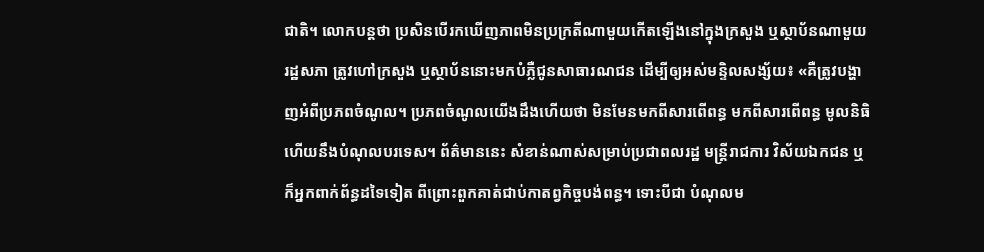ជាតិ។ លោកបន្តថា ប្រសិនបើរកឃើញភាពមិនប្រក្រតីណាមួយកើតឡើងនៅក្នុងក្រសួង ឬស្ថាប័នណាមួយ រដ្ឋសភា ត្រូវហៅក្រសួង ឬស្ថាប័ននោះមកបំភ្លឺជូនសាធារណជន ដើម្បីឲ្យអស់មន្ទិលសង្ស័យ៖ «គឺត្រូវបង្ហាញអំពីប្រភពចំណូល។ ប្រភពចំណូលយើងដឹងហើយថា មិនមែនមកពីសារពើពន្ធ មកពីសារពើពន្ធ មូលនិធិ ហើយនឹងបំណុលបរទេស។ ព័ត៌មាននេះ សំខាន់ណាស់សម្រាប់ប្រជាពលរដ្ឋ មន្ត្រីរាជការ វិស័យឯកជន ឬក៏អ្នកពាក់ព័ន្ធដទៃទៀត ពីព្រោះពួកគាត់ជាប់កាតព្វកិច្ចបង់ពន្ធ។ ទោះបីជា បំណុលម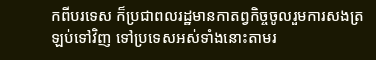កពីបរទេស ក៏ប្រជាពលរដ្ឋមានកាតព្វកិច្ចចូលរួមការសងត្រឡប់ទៅវិញ ទៅប្រទេសអស់ទាំងនោះតាមរ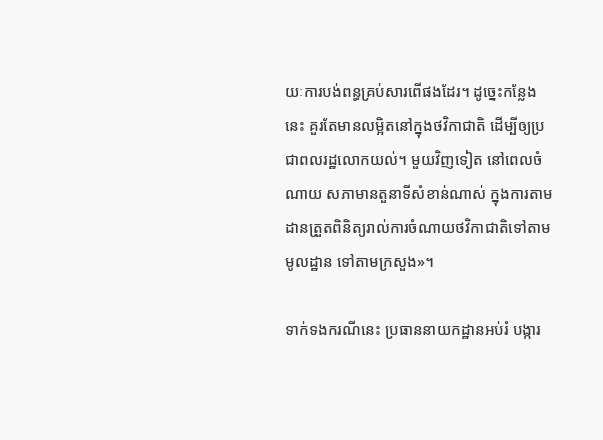យៈការបង់ពន្ធគ្រប់សារពើផងដែរ។ ដូច្នេះកន្លែងនេះ គួរតែមានលម្អិតនៅក្នុងថវិកាជាតិ ដើម្បីឲ្យប្រជាពលរដ្ឋលោកយល់។ មួយវិញទៀត នៅពេលចំណាយ សភាមានតួនាទីសំខាន់ណាស់ ក្នុងការតាមដានត្រួតពិនិត្យរាល់ការចំណាយថវិកាជាតិទៅតាមមូលដ្ឋាន ទៅតាមក្រសួង»។

ទាក់ទងករណីនេះ ប្រធាននាយកដ្ឋានអប់រំ បង្ការ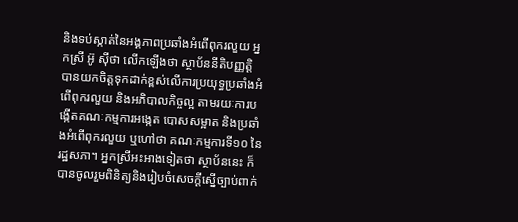និងទប់ស្កាត់នៃអង្គភាពប្រឆាំងអំពើពុករលួយ អ្នកស្រី អ៊ូ ស៊ីថា លើកឡើងថា ស្ថាប័ននីតិបញ្ញត្តិ បានយកចិត្តទុកដាក់ខ្ពស់លើការប្រយុទ្ធប្រឆាំងអំពើពុករលួយ និងអភិបាលកិច្ចល្អ តាមរយៈការបង្កើតគណៈកម្មការអង្កេត បោសសម្អាត និងប្រឆាំងអំពើពុករលួយ ឬហៅថា គណៈកម្មការទី១០ នៃរដ្ឋសភា។ អ្នកស្រីអះអាងទៀតថា ស្ថាប័ននេះ ក៏បានចូលរួមពិនិត្យនិងរៀបចំសេចក្ដីស្នើច្បាប់ពាក់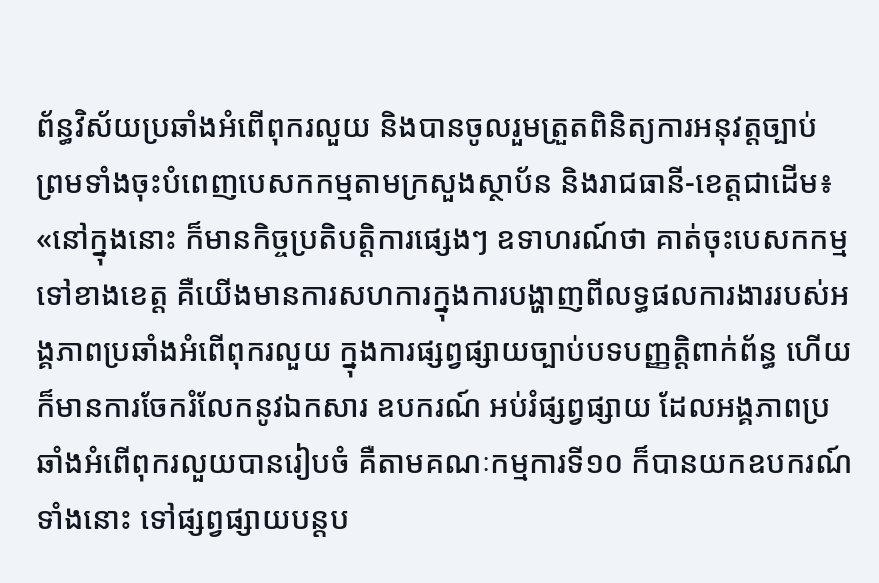ព័ន្ធវិស័យប្រឆាំងអំពើពុករលួយ និងបានចូលរួមត្រួតពិនិត្យការអនុវត្តច្បាប់ ព្រមទាំងចុះបំពេញបេសកកម្មតាមក្រសួងស្ថាប័ន និងរាជធានី-ខេត្តជាដើម៖ «នៅក្នុងនោះ ក៏មានកិច្ចប្រតិបត្តិការផ្សេងៗ ឧទាហរណ៍ថា គាត់ចុះបេសកកម្មទៅខាងខេត្ត គឺយើងមានការសហការក្នុងការបង្ហាញពីលទ្ធផលការងាររបស់អង្គភាពប្រឆាំងអំពើពុករលួយ ក្នុងការផ្សព្វផ្សាយច្បាប់បទបញ្ញត្តិពាក់ព័ន្ធ ហើយក៏មានការចែករំលែកនូវឯកសារ ឧបករណ៍ អប់រំផ្សព្វផ្សាយ ដែលអង្គភាពប្រឆាំងអំពើពុករលួយបានរៀបចំ គឺតាមគណៈកម្មការទី១០ ក៏បានយកឧបករណ៍ទាំងនោះ ទៅផ្សព្វផ្សាយបន្តប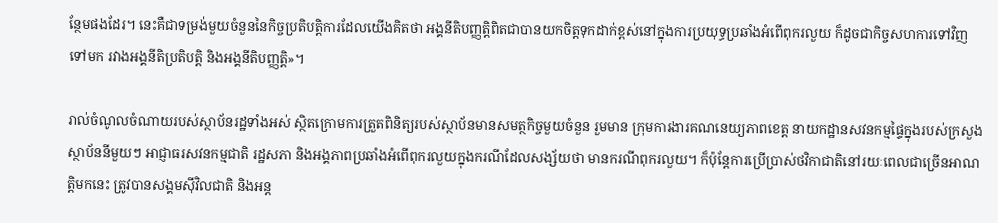ន្ថែមផងដែរ។ នេះគឺជាទម្រង់មួយចំនួននៃកិច្ចប្រតិបត្តិការដែលយើងគិតថា អង្គនីតិបញ្ញត្តិពិតជាបានយកចិត្តទុកដាក់ខ្ពស់នៅក្នុងការប្រយុទ្ធប្រឆាំងអំពើពុករលួយ ក៏ដូចជាកិច្ចសហការទៅវិញទៅមក រវាងអង្គនីតិប្រតិបត្តិ និងអង្គនីតិបញ្ញត្តិ»។

រាល់ចំណូលចំណាយរបស់ស្ថាប័នរដ្ឋទាំងអស់ ស្ថិតក្រោមការត្រួតពិនិត្យរបស់ស្ថាប័នមានសមត្ថកិច្ចមួយចំនួន រួមមាន ក្រុមការងារគណនេយ្យភាពខេត្ត នាយកដ្ឋានសវនកម្មផ្ទៃក្នុងរបស់ក្រសួងស្ថាប័ននីមួយៗ អាជ្ញាធរសវនកម្មជាតិ រដ្ឋសភា និងអង្គភាពប្រឆាំងអំពើពុករលួយក្នុងករណីដែលសង្ស័យថា មានករណីពុករលួយ។ ក៏ប៉ុន្តែការប្រើប្រាស់ថវិកាជាតិនៅរយៈពេលជាច្រើនអាណត្តិមកនេះ ត្រូវបានសង្គមស៊ីវិលជាតិ និងអន្ត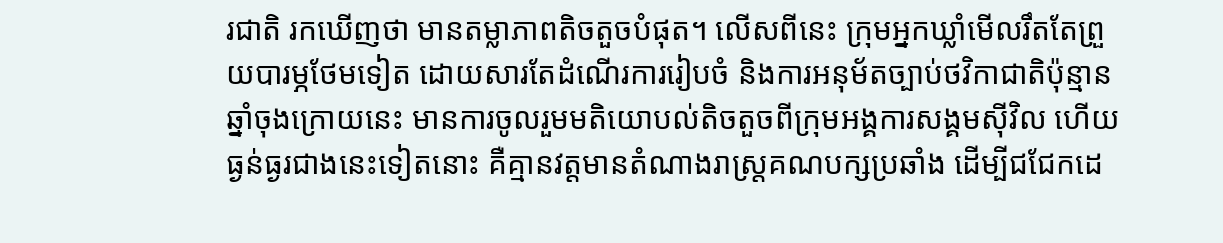រជាតិ រកឃើញថា មានតម្លាភាពតិចតួចបំផុត។ លើសពីនេះ ក្រុមអ្នកឃ្លាំមើលរឹតតែព្រួយបារម្ភថែមទៀត ដោយសារតែដំណើរការរៀបចំ និងការអនុម័តច្បាប់ថវិកាជាតិប៉ុន្មានឆ្នាំចុងក្រោយនេះ មានការចូលរួមមតិយោបល់តិចតួចពីក្រុមអង្គការសង្គមស៊ីវិល ហើយធ្ងន់ធ្ងរជាងនេះទៀតនោះ គឺគ្មានវត្តមានតំណាងរាស្ត្រគណបក្សប្រឆាំង ដើម្បីជជែកដេ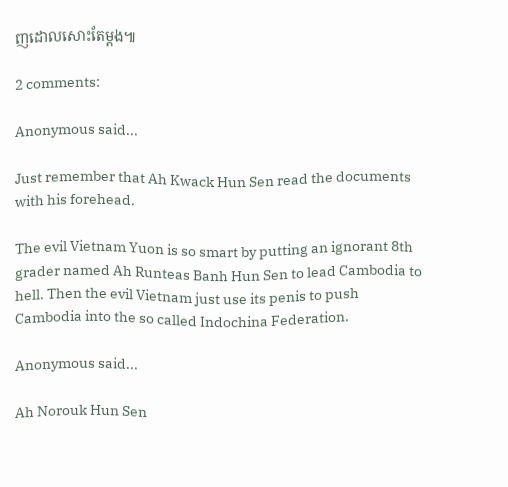ញដោលសោះតែម្ដង៕

2 comments:

Anonymous said...

Just remember that Ah Kwack Hun Sen read the documents with his forehead.

The evil Vietnam Yuon is so smart by putting an ignorant 8th grader named Ah Runteas Banh Hun Sen to lead Cambodia to hell. Then the evil Vietnam just use its penis to push Cambodia into the so called Indochina Federation.

Anonymous said...

Ah Norouk Hun Sen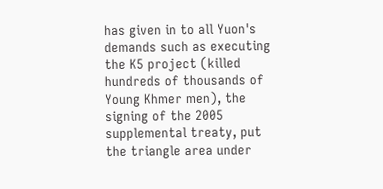has given in to all Yuon's demands such as executing the K5 project (killed hundreds of thousands of Young Khmer men), the signing of the 2005 supplemental treaty, put the triangle area under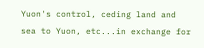Yuon's control, ceding land and sea to Yuon, etc...in exchange for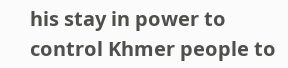his stay in power to control Khmer people to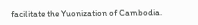facilitate the Yuonization of Cambodia.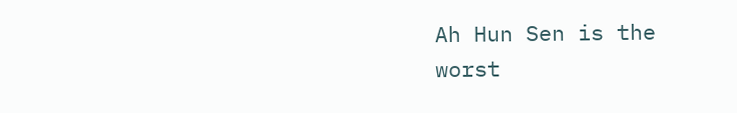Ah Hun Sen is the worst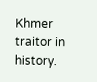Khmer traitor in history.